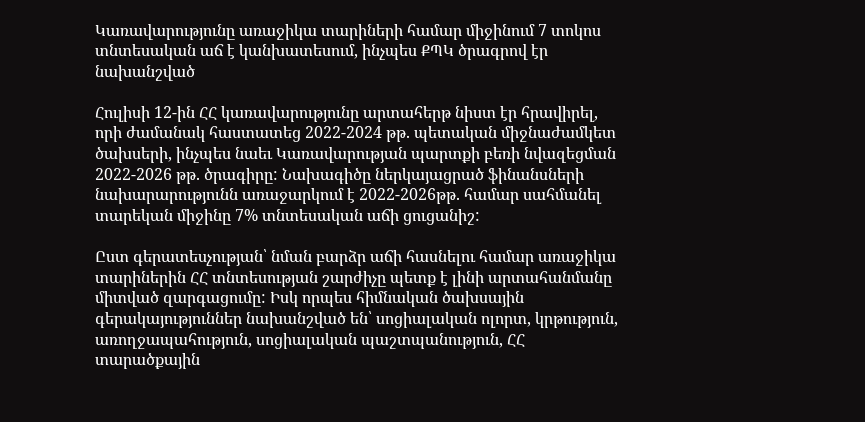Կառավարությունը առաջիկա տարիների համար միջինում 7 տոկոս տնտեսական աճ է կանխատեսում, ինչպես ՔՊԿ ծրագրով էր նախանշված

Հուլիսի 12-ին ՀՀ կառավարությունը արտահերթ նիստ էր հրավիրել, որի ժամանակ հաստատեց 2022-2024 թթ. պետական միջնաժամկետ ծախսերի, ինչպես նաեւ Կառավարության պարտքի բեռի նվազեցման 2022-2026 թթ. ծրագիրը: Նախագիծը ներկայացրած ֆինանսների նախարարությունն առաջարկում է 2022-2026թթ. համար սահմանել տարեկան միջինը 7% տնտեսական աճի ցուցանիշ:

Ըստ գերատեսչության՝ նման բարձր աճի հասնելու համար առաջիկա տարիներին ՀՀ տնտեսության շարժիչը պետք է լինի արտահանմանը միտված զարգացումը: Իսկ որպես հիմնական ծախսային գերակայություններ նախանշված են՝ սոցիալական ոլորտ, կրթություն, առողջապահություն, սոցիալական պաշտպանություն, ՀՀ տարածքային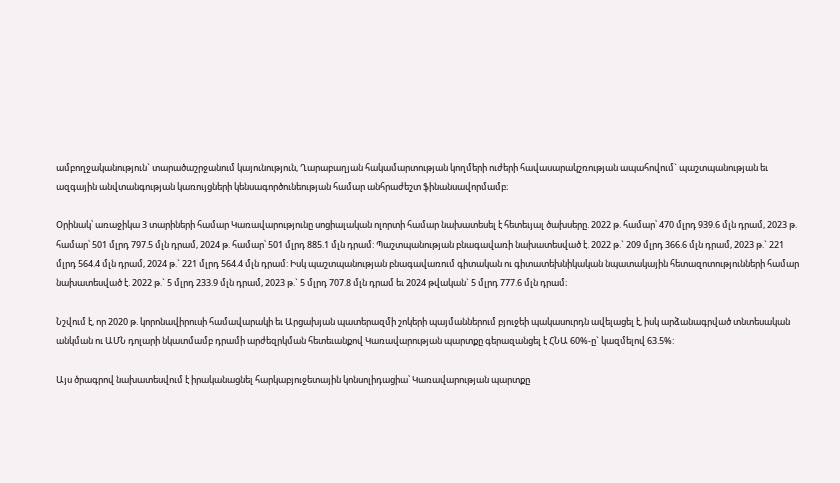ամբողջականություն` տարածաշրջանում կայունություն, Ղարաբաղյան հակամարտության կողմերի ուժերի հավասարակշռության ապահովում` պաշտպանության եւ ազգային անվտանգության կառույցների կենսագործունեության համար անհրաժեշտ ֆինանսավորմամբ։

Օրինակ՝ առաջիկա 3 տարիների համար Կառավարությունը սոցիալական ոլորտի համար նախատեսել է հետեւյալ ծախսերը. 2022 թ. համար՝ 470 մլրդ 939.6 մլն դրամ, 2023 թ. համար՝ 501 մլրդ 797.5 մլն դրամ, 2024 թ. համար՝ 501 մլրդ 885.1 մլն դրամ: Պաշտպանության բնագավառի նախատեսված է. 2022 թ.` 209 մլրդ 366.6 մլն դրամ, 2023 թ.` 221 մլրդ 564.4 մլն դրամ, 2024 թ.` 221 մլրդ 564.4 մլն դրամ: Իսկ պաշտպանության բնագավառում գիտական ու գիտատեխնիկական նպատակային հետազոտությունների համար նախատեսված է. 2022 թ.` 5 մլրդ 233.9 մլն դրամ, 2023 թ.` 5 մլրդ 707.8 մլն դրամ եւ 2024 թվական` 5 մլրդ 777.6 մլն դրամ։

Նշվում է, որ 2020 թ. կորոնավիրուսի համավարակի եւ Արցախյան պատերազմի շոկերի պայմաններում բյուջեի պակասուրդն ավելացել է, իսկ արձանագրված տնտեսական անկման ու ԱՄՆ դոլարի նկատմամբ դրամի արժեզրկման հետեւանքով Կառավարության պարտքը գերազանցել է ՀՆԱ 60%-ը` կազմելով 63.5%:

Այս ծրագրով նախատեսվում է իրականացնել հարկաբյուջետային կոնսոլիդացիա՝ Կառավարության պարտքը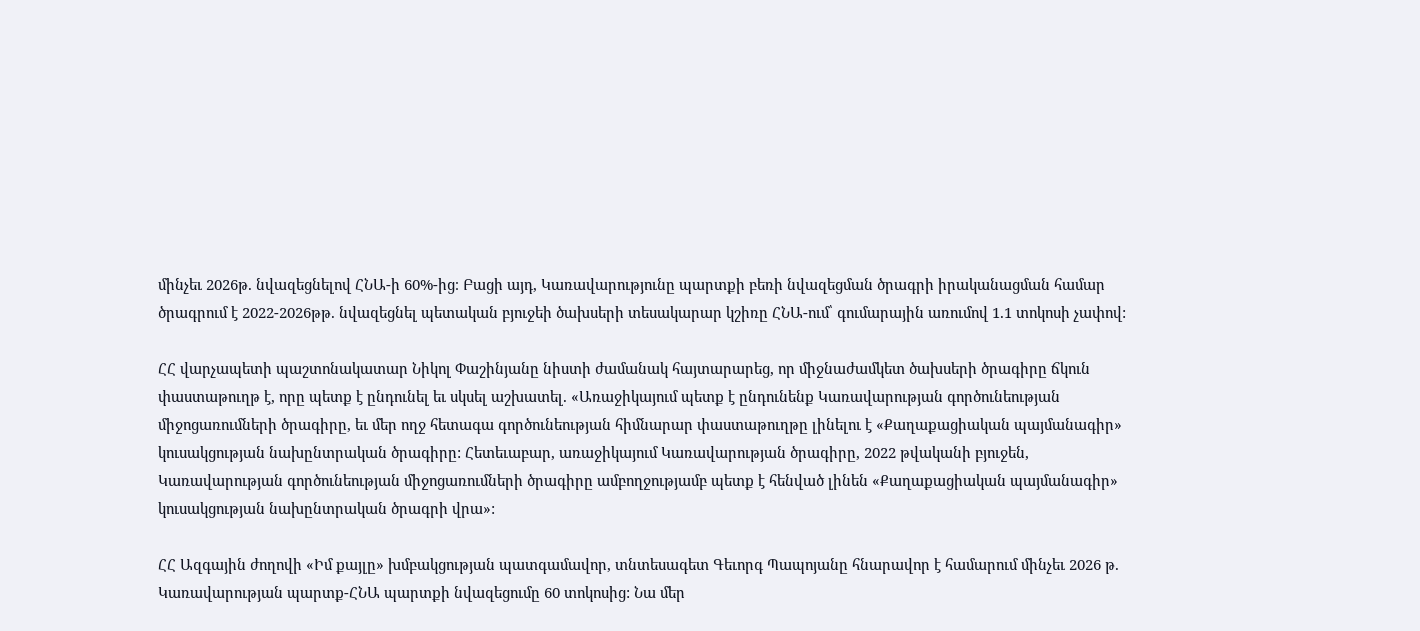մինչեւ 2026թ. նվազեցնելով ՀՆԱ-ի 60%-ից։ Բացի այդ, Կառավարությունը պարտքի բեռի նվազեցման ծրագրի իրականացման համար ծրագրում է 2022-2026թթ. նվազեցնել պետական բյուջեի ծախսերի տեսակարար կշիռը ՀՆԱ-ում՝ գումարային առումով 1.1 տոկոսի չափով:

ՀՀ վարչապետի պաշտոնակատար Նիկոլ Փաշինյանը նիստի ժամանակ հայտարարեց, որ միջնաժամկետ ծախսերի ծրագիրը ճկուն փաստաթուղթ է, որը պետք է ընդունել եւ սկսել աշխատել. «Առաջիկայում պետք է ընդունենք Կառավարության գործունեության միջոցառումների ծրագիրը, եւ մեր ողջ հետագա գործունեության հիմնարար փաստաթուղթը լինելու է «Քաղաքացիական պայմանագիր» կուսակցության նախընտրական ծրագիրը: Հետեւաբար, առաջիկայում Կառավարության ծրագիրը, 2022 թվականի բյուջեն, Կառավարության գործունեության միջոցառումների ծրագիրը ամբողջությամբ պետք է հենված լինեն «Քաղաքացիական պայմանագիր» կուսակցության նախընտրական ծրագրի վրա»:

ՀՀ Ազգային ժողովի «Իմ քայլը» խմբակցության պատգամավոր, տնտեսագետ Գեւորգ Պապոյանը հնարավոր է համարում մինչեւ 2026 թ. Կառավարության պարտք-ՀՆԱ պարտքի նվազեցումը 60 տոկոսից: Նա մեր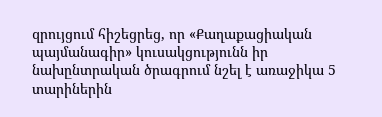զրույցում հիշեցրեց, որ «Քաղաքացիական պայմանագիր» կուսակցությունն իր նախընտրական ծրագրում նշել է առաջիկա 5 տարիներին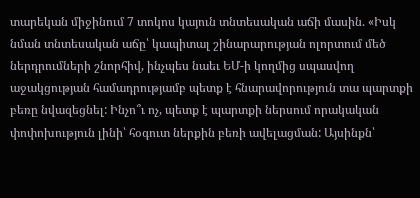տարեկան միջինում 7 տոկոս կայուն տնտեսական աճի մասին. «Իսկ նման տնտեսական աճը՝ կապիտալ շինարարության ոլորտում մեծ ներդրումների շնորհիվ, ինչպես նաեւ ԵՄ-ի կողմից սպասվող աջակցության համադրությամբ պետք է հնարավորություն տա պարտքի բեռը նվազեցնել: Ինչո՞ւ ոչ, պետք է պարտքի ներսում որակական փոփոխություն լինի՝ հօգուտ ներքին բեռի ավելացման: Այսինքն՝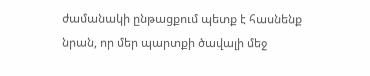ժամանակի ընթացքում պետք է հասնենք նրան, որ մեր պարտքի ծավալի մեջ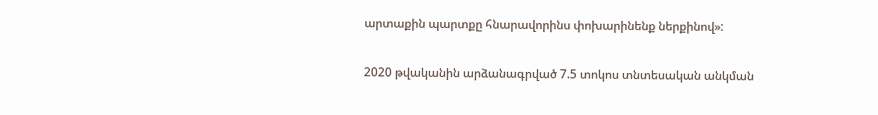արտաքին պարտքը հնարավորինս փոխարինենք ներքինով»:

2020 թվականին արձանագրված 7.5 տոկոս տնտեսական անկման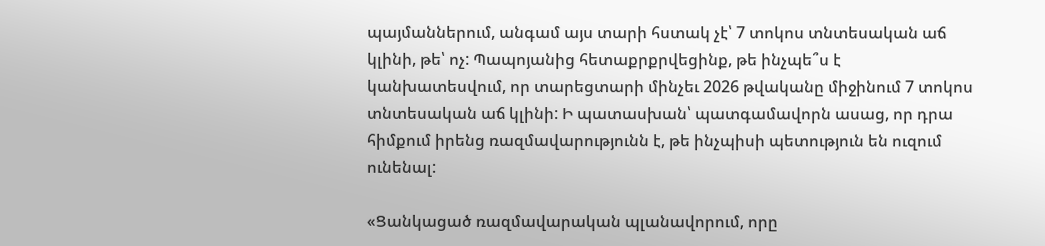պայմաններում, անգամ այս տարի հստակ չէ՝ 7 տոկոս տնտեսական աճ կլինի, թե՝ ոչ: Պապոյանից հետաքրքրվեցինք, թե ինչպե՞ս է կանխատեսվում, որ տարեցտարի մինչեւ 2026 թվականը միջինում 7 տոկոս տնտեսական աճ կլինի: Ի պատասխան՝ պատգամավորն ասաց, որ դրա հիմքում իրենց ռազմավարությունն է, թե ինչպիսի պետություն են ուզում ունենալ:

«Ցանկացած ռազմավարական պլանավորում, որը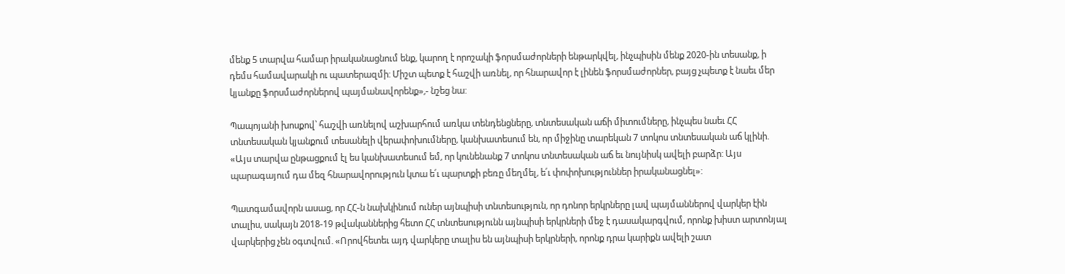մենք 5 տարվա համար իրականացնում ենք, կարող է որոշակի ֆորսմաժորների ենթարկվել, ինչպիսին մենք 2020-ին տեսանք, ի դեմս համավարակի ու պատերազմի: Միշտ պետք է հաշվի առնել, որ հնարավոր է լինեն ֆորսմաժորներ, բայց չպետք է նաեւ մեր կյանքը ֆորսմաժորներով պայմանավորենք»,- նշեց նա:

Պապոյանի խոսքով՝ հաշվի առնելով աշխարհում առկա տենդենցները, տնտեսական աճի միտումները, ինչպես նաեւ ՀՀ տնտեսական կյանքում տեսանելի վերափոխումները, կանխատեսում են, որ միջինը տարեկան 7 տոկոս տնտեսական աճ կլինի. «Այս տարվա ընթացքում էլ ես կանխատեսում եմ, որ կունենանք 7 տոկոս տնտեսական աճ եւ նույնիսկ ավելի բարձր: Այս պարագայում դա մեզ հնարավորություն կտա ե՛ւ պարտքի բեռը մեղմել, ե՛ւ փոփոխություններ իրականացնել»:

Պատգամավորն ասաց, որ ՀՀ-ն նախկինում ուներ այնպիսի տնտեսություն, որ դոնոր երկրները լավ պայմաններով վարկեր էին տալիս, սակայն 2018-19 թվականներից հետո ՀՀ տնտեսությունն այնպիսի երկրների մեջ է դասակարգվում, որոնք խիստ արտոնյալ վարկերից չեն օգտվում. «Որովհետեւ այդ վարկերը տալիս են այնպիսի երկրների, որոնք դրա կարիքն ավելի շատ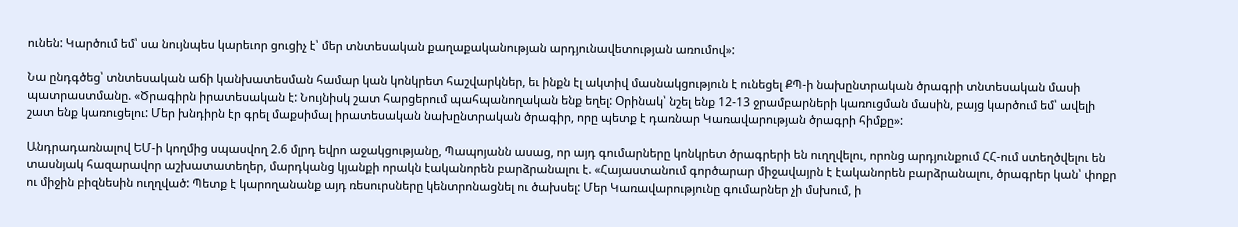ունեն: Կարծում եմ՝ սա նույնպես կարեւոր ցուցիչ է՝ մեր տնտեսական քաղաքականության արդյունավետության առումով»:

Նա ընդգծեց՝ տնտեսական աճի կանխատեսման համար կան կոնկրետ հաշվարկներ, եւ ինքն էլ ակտիվ մասնակցություն է ունեցել ՔՊ-ի նախընտրական ծրագրի տնտեսական մասի պատրաստմանը. «Ծրագիրն իրատեսական է: Նույնիսկ շատ հարցերում պահպանողական ենք եղել: Օրինակ՝ նշել ենք 12-13 ջրամբարների կառուցման մասին, բայց կարծում եմ՝ ավելի շատ ենք կառուցելու: Մեր խնդիրն էր գրել մաքսիմալ իրատեսական նախընտրական ծրագիր, որը պետք է դառնար Կառավարության ծրագրի հիմքը»:

Անդրադառնալով ԵՄ-ի կողմից սպասվող 2.6 մլրդ եվրո աջակցությանը, Պապոյանն ասաց, որ այդ գումարները կոնկրետ ծրագրերի են ուղղվելու, որոնց արդյունքում ՀՀ-ում ստեղծվելու են տասնյակ հազարավոր աշխատատեղեր, մարդկանց կյանքի որակն էականորեն բարձրանալու է. «Հայաստանում գործարար միջավայրն է էականորեն բարձրանալու, ծրագրեր կան՝ փոքր ու միջին բիզնեսին ուղղված: Պետք է կարողանանք այդ ռեսուրսները կենտրոնացնել ու ծախսել: Մեր Կառավարությունը գումարներ չի մսխում, ի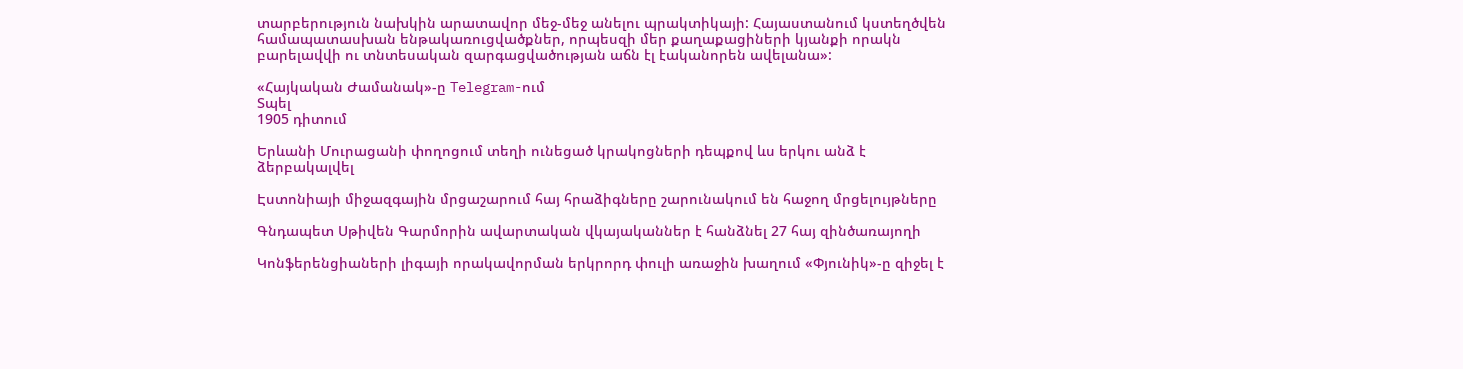տարբերություն նախկին արատավոր մեջ-մեջ անելու պրակտիկայի: Հայաստանում կստեղծվեն համապատասխան ենթակառուցվածքներ, որպեսզի մեր քաղաքացիների կյանքի որակն բարելավվի ու տնտեսական զարգացվածության աճն էլ էականորեն ավելանա»:

«Հայկական Ժամանակ»-ը Telegram-ում
Տպել
1905 դիտում

Երևանի Մուրացանի փողոցում տեղի ունեցած կրակոցների դեպքով ևս երկու անձ է ձերբակալվել

Էստոնիայի միջազգային մրցաշարում հայ հրաձիգները շարունակում են հաջող մրցելույթները

Գնդապետ Սթիվեն Գարմորին ավարտական վկայականներ է հանձնել 27 հայ զինծառայողի

Կոնֆերենցիաների լիգայի որակավորման երկրորդ փուլի առաջին խաղում «Փյունիկ»-ը զիջել է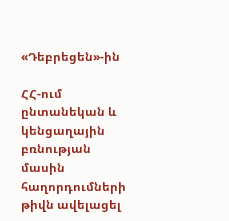«Դեբրեցեն»-ին

ՀՀ-ում ընտանեկան և կենցաղային բռնության մասին հաղորդումների թիվն ավելացել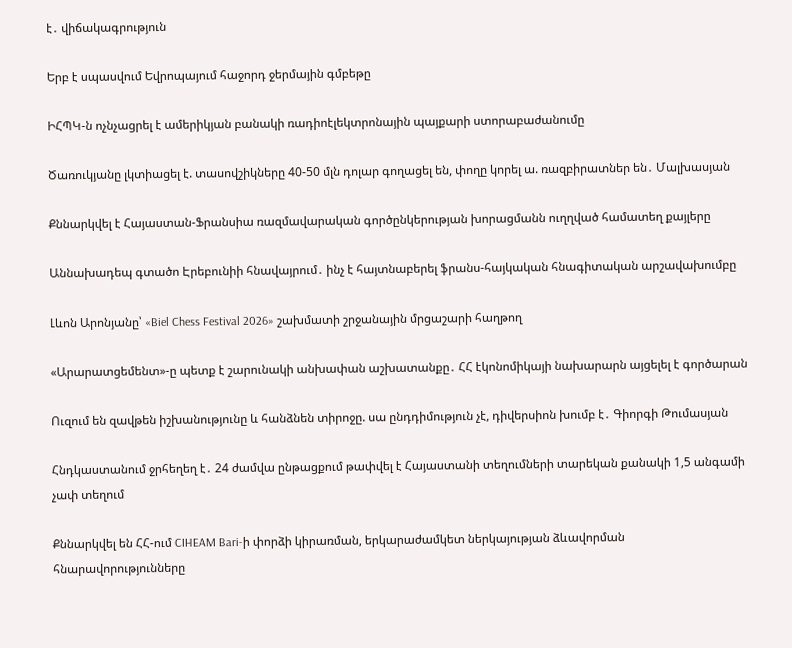է․ վիճակագրություն

Երբ է սպասվում Եվրոպայում հաջորդ ջերմային գմբեթը

ԻՀՊԿ-ն ոչնչացրել է ամերիկյան բանակի ռադիոէլեկտրոնային պայքարի ստորաբաժանումը

Ծառուկյանը լկտիացել է. տասովշիկները 40-50 մլն դոլար գողացել են, փողը կորել ա. ռազբիրատներ են․ Մալխասյան

Քննարկվել է Հայաստան-Ֆրանսիա ռազմավարական գործընկերության խորացմանն ուղղված համատեղ քայլերը

Աննախադեպ գտածո Էրեբունիի հնավայրում․ ինչ է հայտնաբերել ֆրանս-հայկական հնագիտական արշավախումբը

Լևոն Արոնյանը՝ «Biel Chess Festival 2026» շախմատի շրջանային մրցաշարի հաղթող

«Արարատցեմենտ»-ը պետք է շարունակի անխափան աշխատանքը․ ՀՀ էկոնոմիկայի նախարարն այցելել է գործարան

Ուզում են զավթեն իշխանությունը և հանձնեն տիրոջը. սա ընդդիմություն չէ, դիվերսիոն խումբ է․ Գիորգի Թումասյան

Հնդկաստանում ջրհեղեղ է․ 24 ժամվա ընթացքում թափվել է Հայաստանի տեղումների տարեկան քանակի 1,5 անգամի չափ տեղում

Քննարկվել են ՀՀ-ում CIHEAM Bari-ի փորձի կիրառման, երկարաժամկետ ներկայության ձևավորման հնարավորությունները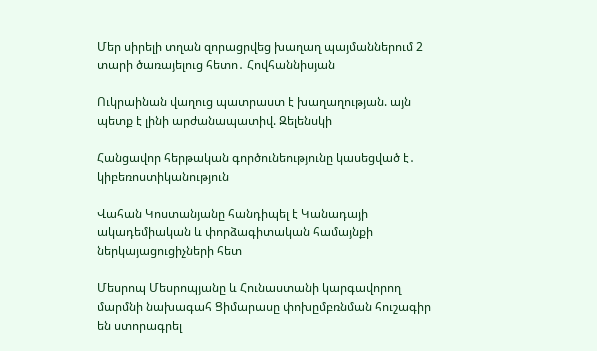Մեր սիրելի տղան զորացրվեց խաղաղ պայմաններում 2 տարի ծառայելուց հետո․ Հովհաննիսյան

Ուկրաինան վաղուց պատրաստ է խաղաղության. այն պետք է լինի արժանապատիվ. Զելենսկի

Հանցավոր հերթական գործունեությունը կասեցված է․ կիբեռոստիկանություն

Վահան Կոստանյանը հանդիպել է Կանադայի ակադեմիական և փորձագիտական համայնքի ներկայացուցիչների հետ

Մեսրոպ Մեսրոպյանը և Հունաստանի կարգավորող մարմնի նախագահ Ցիմարասը փոխըմբռնման հուշագիր են ստորագրել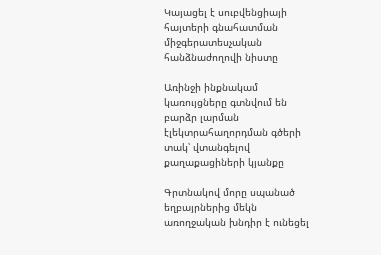Կայացել է սուբվենցիայի հայտերի գնահատման միջգերատեսչական հանձնաժողովի նիստը

Առինջի ինքնակամ կառույցները գտնվում են բարձր լարման էլեկտրահաղորդման գծերի տակ՝ վտանգելով քաղաքացիների կյանքը

Գրտնակով մորը սպանած եղբայրներից մեկն առողջական խնդիր է ունեցել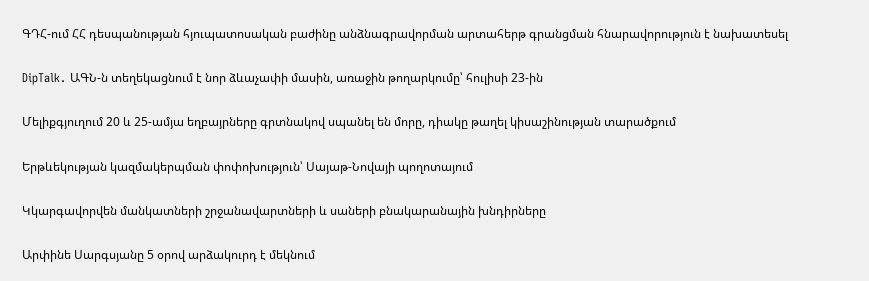ԳԴՀ-ում ՀՀ դեսպանության հյուպատոսական բաժինը անձնագրավորման արտահերթ գրանցման հնարավորություն է նախատեսել

DipTalk․ ԱԳՆ-ն տեղեկացնում է նոր ձևաչափի մասին, առաջին թողարկումը՝ հուլիսի 23-ին

Մելիքգյուղում 20 և 25-ամյա եղբայրները գրտնակով սպանել են մորը, դիակը թաղել կիսաշինության տարածքում

Երթևեկության կազմակերպման փոփոխություն՝ Սայաթ-Նովայի պողոտայում

Կկարգավորվեն մանկատների շրջանավարտների և սաների բնակարանային խնդիրները

Արփինե Սարգսյանը 5 օրով արձակուրդ է մեկնում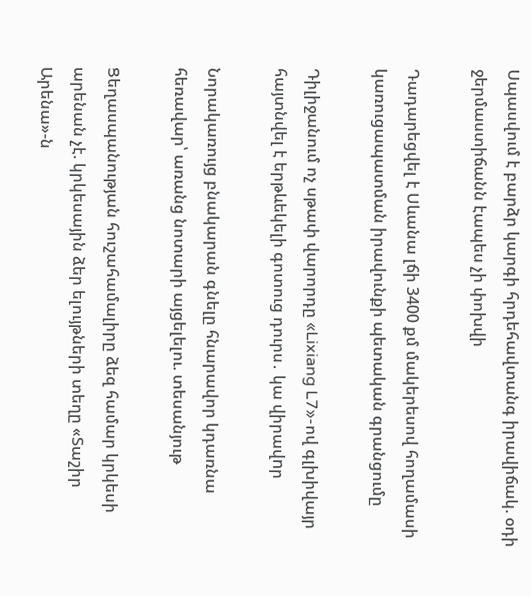Սպասվում է բարձր կարգի հրդեհավտանգ իրավիճակ. օդի ջերմաստիճանն էապես չի փոխվի

Դադարեցվել է Սևանա լճի 3400 քմ մակերեսով հողամասի կառուցապատման իրավունքի պետական գրանցումը

Դիլիջանում ոչ սթափ վարորդը «Lixiang L7»-ով գլխիվայր հայտնվել է երթևեկելի գոտուց դուրս․ կա վիրավnր

Նորակառույց բնակարան գնելը հնարավոր կդառնա հեռավար՝ առանց նոտարի այցելելու. տեսանյութ

Ցեղասպանության հուշահամալիրը ձեզ համար կրկեսի արենան չէ. կրկեսային ձեր ելույթների տեղը «Տաշիր Արենա»-ն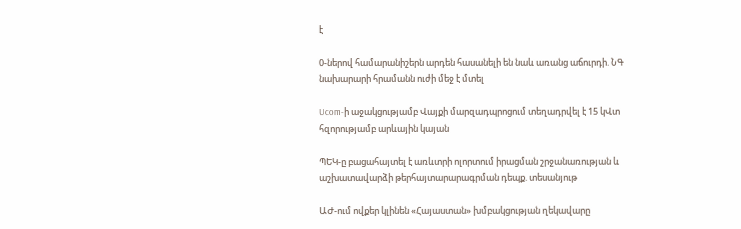է

0-ներով համարանիշերն արդեն հասանելի են նաև առանց աճուրդի. ՆԳ նախարարի հրամանն ուժի մեջ է մտել

Ucom-ի աջակցությամբ Վայքի մարզադպրոցում տեղադրվել է 15 կՎտ հզորությամբ արևային կայան

ՊԵԿ-ը բացահայտել է առևտրի ոլորտում իրացման շրջանառության և աշխատավարձի թերհայտարարագրման դեպք. տեսանյութ

ԱԺ-ում ովքեր կլինեն «Հայաստան» խմբակցության ղեկավարը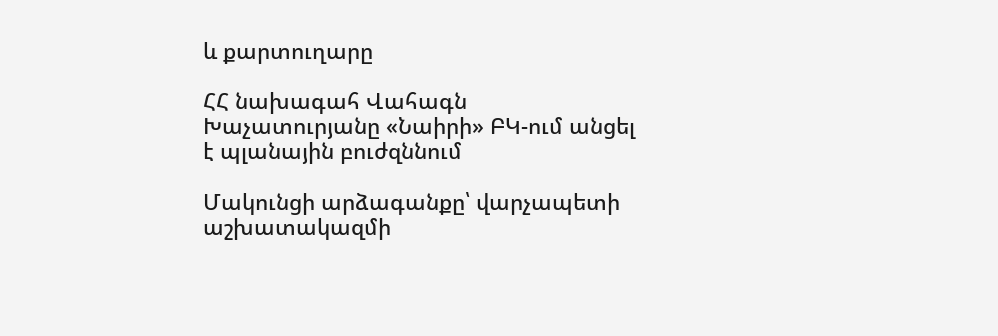և քարտուղարը

ՀՀ նախագահ Վահագն Խաչատուրյանը «Նաիրի» ԲԿ-ում անցել է պլանային բուժզննում

Մակունցի արձագանքը՝ վարչապետի աշխատակազմի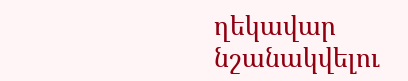ղեկավար նշանակվելու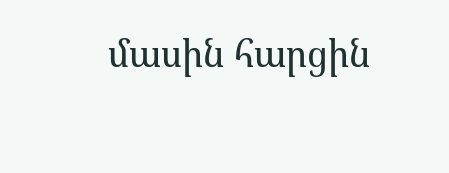մասին հարցին